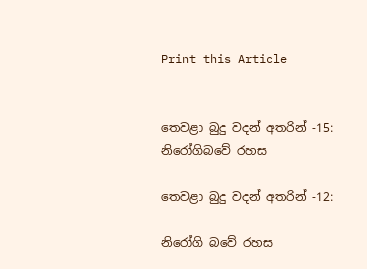Print this Article


තෙවළා බුදු වදන් අතරින් -15: නිරෝගිබවේ රහස

තෙවළා බුදු වදන් අතරින් -12:

නිරෝගි බවේ රහස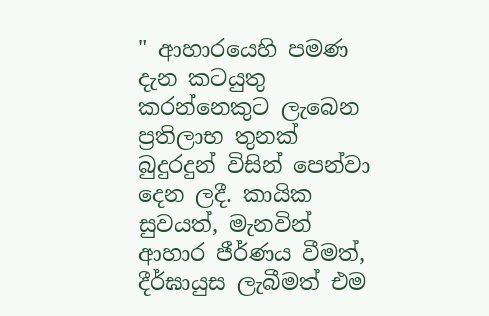" ආහාරයෙහි පමණ දැන කටයුතු කරන්නෙකුට ලැබෙන ප්‍රතිලාභ තුනක් බුදුරදුන් විසින් පෙන්වා දෙන ලදී. කායික සුවයත්, මැනවින් ආහාර ජීර්ණය වීමත්, දීර්ඝායුස ලැබීමත් එම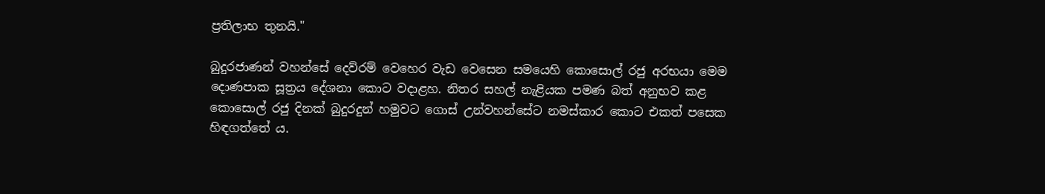ප්‍රතිලාභ තුනයි."

බුදුරජාණන් වහන්සේ දෙව්රම් වෙහෙර වැඩ වෙසෙන සමයෙහි කොසොල් රජු අරභයා මෙම දොණපාක සූත්‍රය දේශනා කොට වදාළහ. නිතර සහල් නැළියක පමණ බත් අනුභව කළ කොසොල් රජු දිනක් බුදුරදුන් හමුවට ගොස් උන්වහන්සේට නමස්කාර කොට එකත් පසෙක හිඳගත්තේ ය.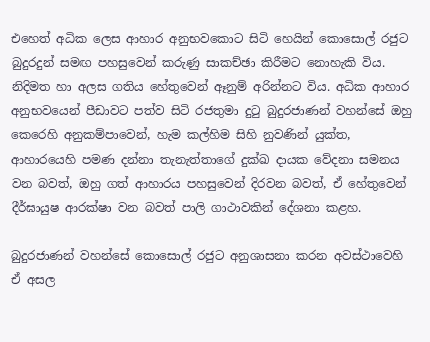එහෙත් අධික ලෙස ආහාර අනුභවකොට සිටි හෙයින් කොසොල් රජුට බුදුරදුන් සමඟ පහසුවෙන් කරුණු සාකච්ඡා කිරීමට නොහැකි විය. නිදිමත හා අලස ගතිය හේතුවෙන් ඈනුම් අරින්නට විය. අධික ආහාර අනුභවයෙන් පීඩාවට පත්ව සිටි රජතුමා දුටු බුදුරජාණන් වහන්සේ ඔහු කෙරෙහි අනුකම්පාවෙන්, හැම කල්හිම සිහි නුවණින් යුක්ත, ආහාරයෙහි පමණ දන්නා තැනැත්තාගේ දුක්ඛ දායක වේදනා සමනය වන බවත්, ඔහු ගත් ආහාරය පහසුවෙන් දිරවන බවත්, ඒ හේතුවෙන් දීර්ඝායුෂ ආරක්ෂා වන බවත් පාලි ගාථාවකින් දේශනා කළහ.

බුදුරජාණන් වහන්සේ කොසොල් රජුට අනුශාසනා කරන අවස්ථාවෙහි ඒ අසල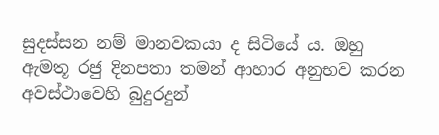සුදස්සන නම් මානවකයා ද සිටියේ ය. ඔහු ඇමතූ රජු දිනපතා තමන් ආහාර අනුභව කරන අවස්ථාවෙහි බුදුරදුන්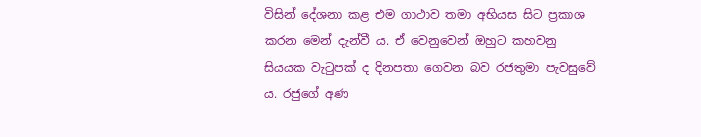විසින් දේශනා කළ එම ගාථාව තමා අභියස සිට ප්‍රකාශ කරන මෙන් දැන්වී ය. ඒ වෙනුවෙන් ඔහුට කහවනු සියයක වැටුපක් ද දිනපතා ගෙවන බව රජතුමා පැවසුවේ ය. රජුගේ අණ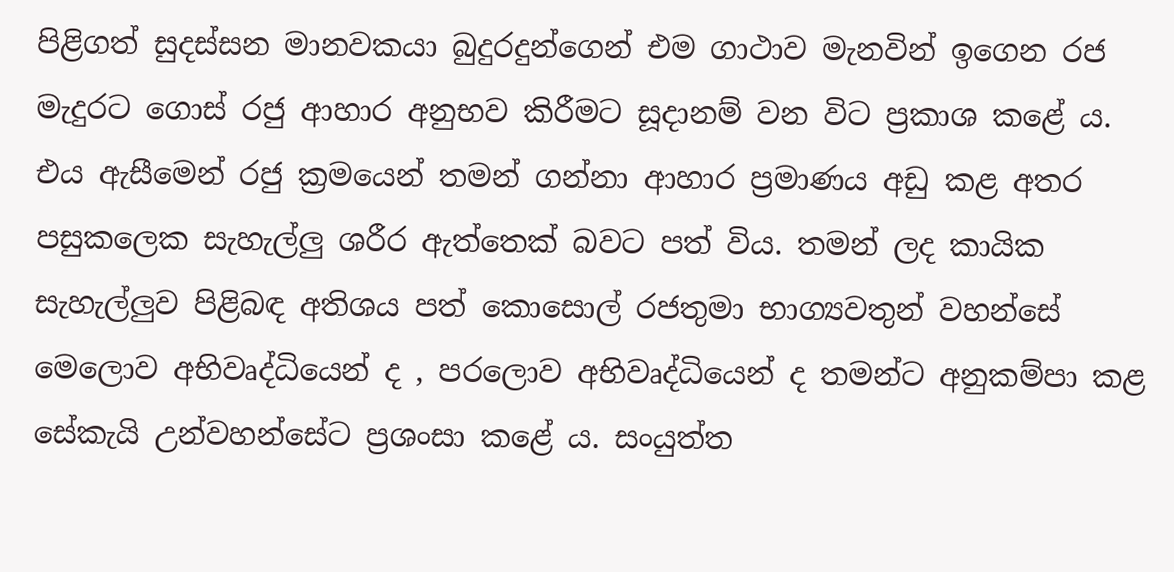පිළිගත් සුදස්සන මානවකයා බුදුරදුන්ගෙන් එම ගාථාව මැනවින් ඉගෙන රජ මැදුරට ගොස් රජු ආහාර අනුභව කිරීමට සූදානම් වන විට ප්‍රකාශ කළේ ය. එය ඇසීමෙන් රජු ක්‍රමයෙන් තමන් ගන්නා ආහාර ප්‍රමාණය අඩු කළ අතර පසුකලෙක සැහැල්ලු ශරීර ඇත්තෙක් බවට පත් විය. තමන් ලද කායික සැහැල්ලුව පිළිබඳ අතිශය පත් කොසොල් රජතුමා භාග්‍යවතුන් වහන්සේ මෙලොව අභිවෘද්ධියෙන් ද , පරලොව අභිවෘද්ධියෙන් ද තමන්ට අනුකම්පා කළ සේකැයි උන්වහන්සේට ප්‍රශංසා කළේ ය. සංයුත්ත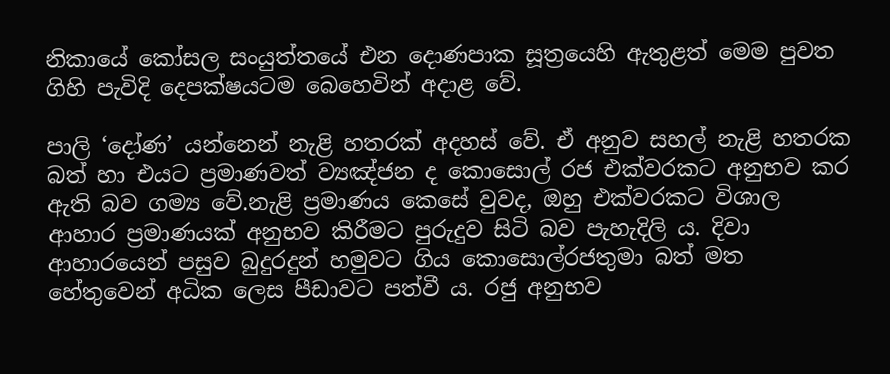නිකායේ කෝසල සංයුත්තයේ එන දොණපාක සූත්‍රයෙහි ඇතුළත් මෙම පුවත ගිහි පැවිදි දෙපක්ෂයටම බෙහෙවින් අදාළ වේ.

පාලි ‘දෝණ’ යන්නෙන් නැළි හතරක් අදහස් වේ. ඒ අනුව සහල් නැළි හතරක බත් හා එයට ප්‍රමාණවත් ව්‍යඤ්ජන ද කොසොල් රජ එක්වරකට අනුභව කර ඇති බව ගම්‍ය වේ.නැළි ප්‍රමාණය කෙසේ වුවද, ඔහු එක්වරකට විශාල ආහාර ප්‍රමාණයක් අනුභව කිරීමට පුරුදුව සිටි බව පැහැදිලි ය. දිවා ආහාරයෙන් පසුව බුදුරදුන් හමුවට ගිය කොසොල්රජතුමා බත් මත හේතුවෙන් අධික ලෙස පීඩාවට පත්වී ය. රජු අනුභව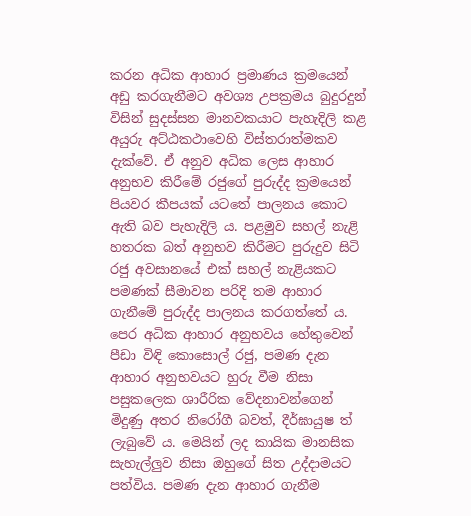කරන අධික ආහාර ප්‍රමාණය ක්‍රමයෙන් අඩු කරගැනීමට අවශ්‍ය උපක්‍රමය බුදුරදුන් විසින් සුදස්සන මානවකයාට පැහැදිලි කළ අයුරු අට්ඨකථාවෙහි විස්තරාත්මකව දැක්වේ. ඒ අනුව අධික ලෙස ආහාර අනුභව කිරීමේ රජුගේ පුරුද්ද ක්‍රමයෙන් පියවර කීපයක් යටතේ පාලනය කොට ඇති බව පැහැදිලි ය. පළමුව සහල් නැළි හතරක බත් අනුභව කිරීමට පුරුදුව සිටි රජු අවසානයේ එක් සහල් නැළියකට පමණක් සීමාවන පරිදි තම ආහාර ගැනීමේ පුරුද්ද පාලනය කරගත්තේ ය. පෙර අධික ආහාර අනුභවය හේතුවෙන් පීඩා විඳි කොසොල් රජු, පමණ දැන ආහාර අනුභවයට හුරු වීම නිසා පසුකලෙක ශාරීරික වේදනාවන්ගෙන් මිදුණු අතර නිරෝගී බවත්, දීර්ඝායුෂ ත් ලැබුවේ ය. මෙයින් ලද කායික මානසික සැහැල්ලුව නිසා ඔහුගේ සිත උද්දාමයට පත්විය. පමණ දැන ආහාර ගැනීම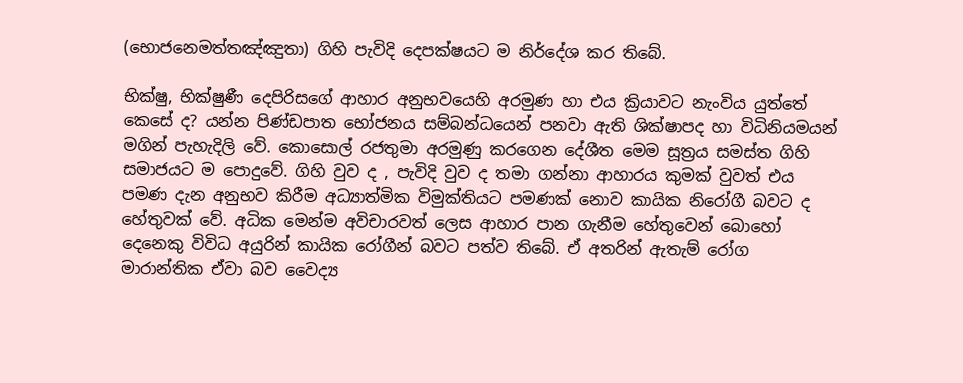(භොජනෙමත්තඤ්ඤුතා) ගිහි පැවිදි දෙපක්ෂයට ම නිර්දේශ කර තිබේ.

භික්ෂු, භික්ෂුණී දෙපිරිසගේ ආහාර අනුභවයෙහි අරමුණ හා එය ක්‍රියාවට නැංවිය යුත්තේ කෙසේ ද? යන්න පිණ්ඩපාත භෝජනය සම්බන්ධයෙන් පනවා ඇති ශික්ෂාපද හා විධිනියමයන් මගින් පැහැදිලි වේ. කොසොල් රජතුමා අරමුණු කරගෙන දේශීත මෙම සූත්‍රය සමස්ත ගිහි සමාජයට ම පොදුවේ. ගිහි වුව ද , පැවිදි වුව ද තමා ගන්නා ආහාරය කුමක් වුවත් එය පමණ දැන අනුභව කිරීම අධ්‍යාත්මික විමුක්තියට පමණක් නොව කායික නිරෝගී බවට ද හේතුවක් වේ. අධික මෙන්ම අවිචාරවත් ලෙස ආහාර පාන ගැනීම හේතුවෙන් බොහෝ දෙනෙකු විවිධ අයුරින් කායික රෝගීන් බවට පත්ව තිබේ. ඒ අතරින් ඇතැම් රෝග මාරාන්තික ඒවා බව වෛද්‍ය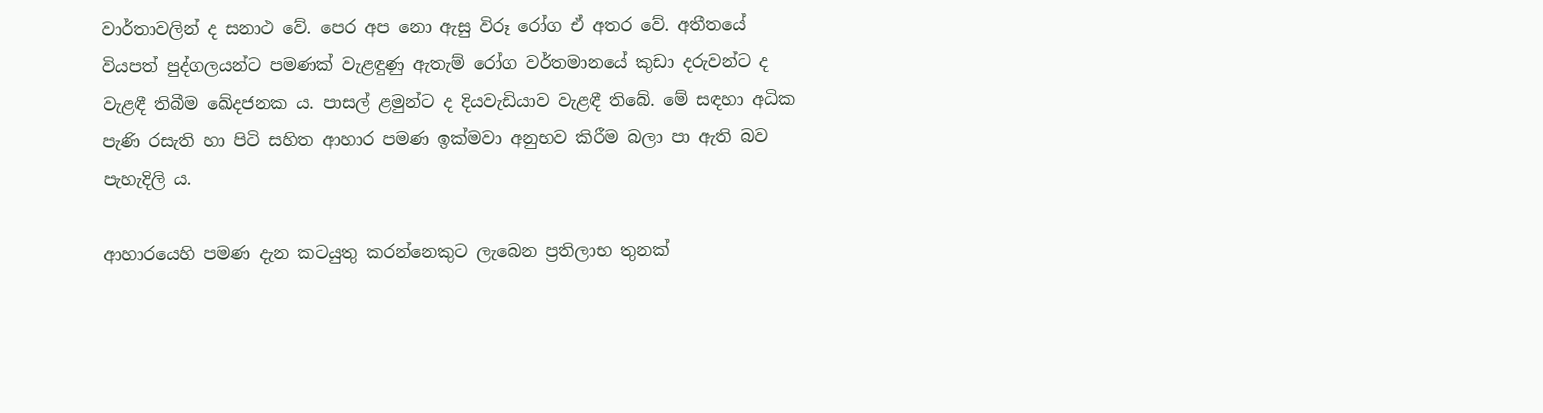වාර්තාවලින් ද සනාථ වේ. පෙර අප නො ඇසු විරූ රෝග ඒ අතර වේ. අතීතයේ වියපත් පුද්ගලයන්ට පමණක් වැළඳුණු ඇතැම් රෝග වර්තමානයේ කුඩා දරුවන්ට ද වැළඳී තිබීම ඛේදජනක ය. පාසල් ළමුන්ට ද දියවැඩියාව වැළඳී තිබේ. මේ සඳහා අධික පැණි රසැති හා පිටි සහිත ආහාර පමණ ඉක්මවා අනුභව කිරීම බලා පා ඇති බව පැහැදිලි ය.

ආහාරයෙහි පමණ දැන කටයුතු කරන්නෙකුට ලැබෙන ප්‍රතිලාභ තුනක්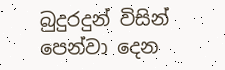බුදුරදුන් විසින් පෙන්වා දෙන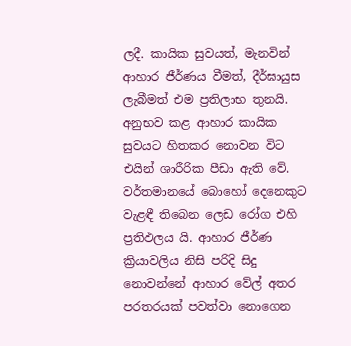ලදී. කායික සුවයත්, මැනවින් ආහාර ජීර්ණය වීමත්, දීර්ඝායුස ලැබීමත් එම ප්‍රතිලාභ තුනයි. අනුභව කළ ආහාර කායික සුවයට හිතකර නොවන විට එයින් ශාරීරික පීඩා ඇති වේ. වර්තමානයේ බොහෝ දෙනෙකුට වැළඳී තිබෙන ලෙඩ රෝග එහි ප්‍රතිඵලය යි. ආහාර ජීර්ණ ක්‍රියාවලිය නිසි පරිදි සිදු නොවන්නේ ආහාර වේල් අතර පරතරයක් පවත්වා නොගෙන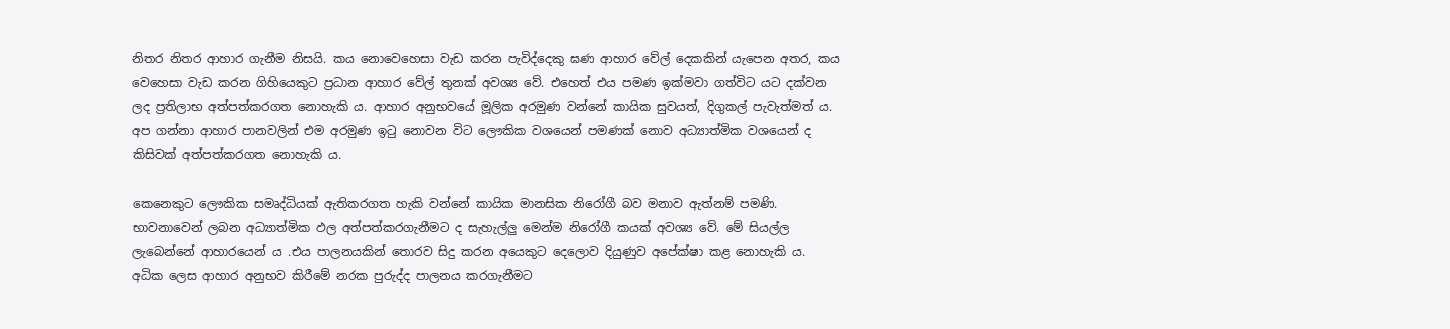නිතර නිතර ආහාර ගැනීම නිසයි. කය නොවෙහෙසා වැඩ කරන පැවිද්දෙකු ඝණ ආහාර වේල් දෙකකින් යැපෙන අතර, කය වෙහෙසා වැඩ කරන ගිහියෙකුට ප්‍රධාන ආහාර වේල් තුනක් අවශ්‍ය වේ. එහෙත් එය පමණ ඉක්මවා ගත්විට යට දක්වන ලද ප්‍රතිලාභ අත්පත්කරගත නොහැකි ය. ආහාර අනුභවයේ මූලික අරමුණ වන්නේ කායික සුවයත්, දිගුකල් පැවැත්මත් ය. අප ගන්නා ආහාර පානවලින් එම අරමුණ ඉටු නොවන විට ලෞකික වශයෙන් පමණක් නොව අධ්‍යාත්මික වශයෙන් ද කිසිවක් අත්පත්කරගත නොහැකි ය.

කෙනෙකුට ලෞකික සමෘද්ධියක් ඇතිකරගත හැකි වන්නේ කායික මානසික නිරෝගී බව මනාව ඇත්නම් පමණි. භාවනාවෙන් ලබන අධ්‍යාත්මික ඵල අත්පත්කරගැනීමට ද සැහැල්ලු මෙන්ම නිරෝගී කයක් අවශ්‍ය වේ. මේ සියල්ල ලැබෙන්නේ ආහාරයෙන් ය .එය පාලනයකින් තොරව සිදු කරන අයෙකුට දෙලොව දියුණුව අපේක්ෂා කළ නොහැකි ය. අධික ලෙස ආහාර අනුභව කිරීමේ නරක පුරුද්ද පාලනය කරගැනීමට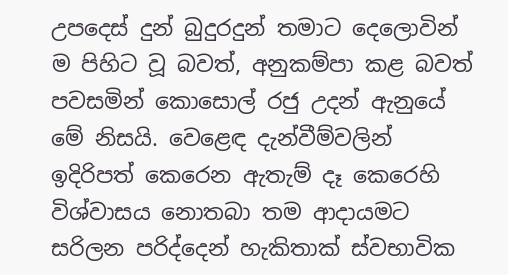උපදෙස් දුන් බුදුරදුන් තමාට දෙලොවින් ම පිහිට වූ බවත්, අනුකම්පා කළ බවත් පවසමින් කොසොල් රජු උදන් ඇනුයේ මේ නිසයි. වෙළෙඳ දැන්වීම්වලින් ඉදිරිපත් කෙරෙන ඇතැම් දෑ කෙරෙහි විශ්වාසය නොතබා තම ආදායමට සරිලන පරිද්දෙන් හැකිතාක් ස්වභාවික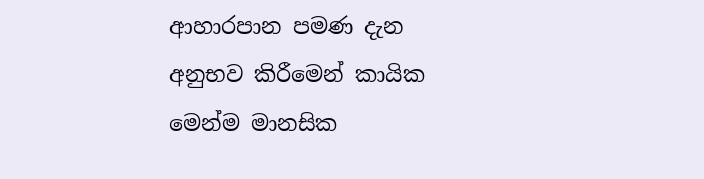ආහාරපාන පමණ දැන අනුභව කිරීමෙන් කායික මෙන්ම මානසික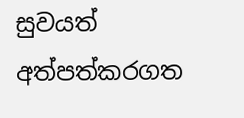සුවයත් අත්පත්කරගත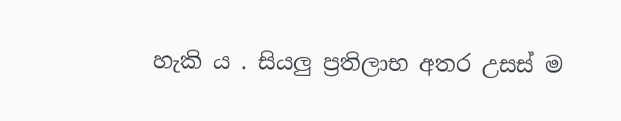හැකි ය . සියලු ප්‍රතිලාභ අතර උසස් ම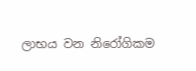ලාභය වන නිරෝගිකම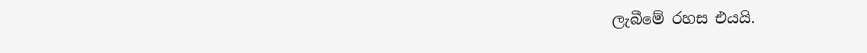ලැබීමේ රහස එයයි.